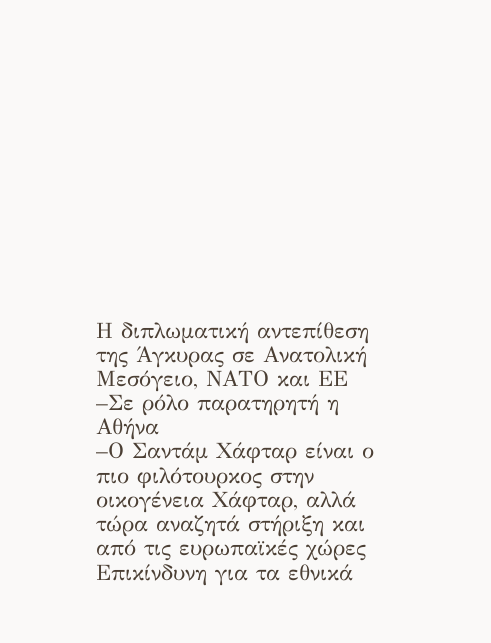Η διπλωματική αντεπίθεση της Άγκυρας σε Ανατολική Μεσόγειο, ΝΑΤΟ και ΕΕ
–Σε ρόλο παρατηρητή η Αθήνα
–Ο Σαντάμ Χάφταρ είναι ο πιο φιλότουρκος στην οικογένεια Χάφταρ, αλλά τώρα αναζητά στήριξη και από τις ευρωπαϊκές χώρες
Επικίνδυνη για τα εθνικά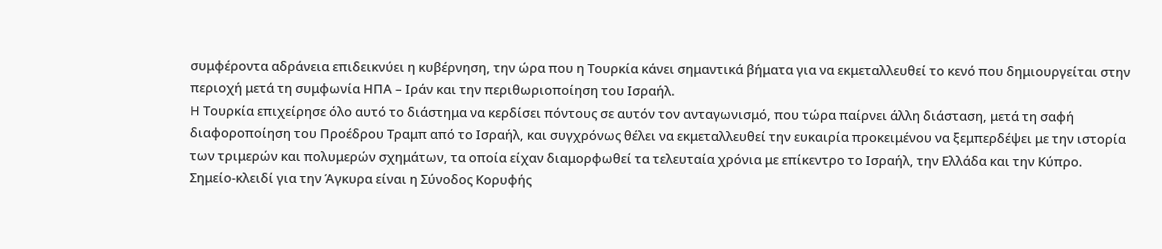συμφέροντα αδράνεια επιδεικνύει η κυβέρνηση, την ώρα που η Τουρκία κάνει σημαντικά βήματα για να εκμεταλλευθεί το κενό που δημιουργείται στην περιοχή μετά τη συμφωνία ΗΠΑ – Ιράν και την περιθωριοποίηση του Ισραήλ.
H Τουρκία επιχείρησε όλο αυτό το διάστημα να κερδίσει πόντους σε αυτόν τον ανταγωνισμό, που τώρα παίρνει άλλη διάσταση, μετά τη σαφή διαφοροποίηση του Προέδρου Τραμπ από το Ισραήλ, και συγχρόνως θέλει να εκμεταλλευθεί την ευκαιρία προκειμένου να ξεμπερδέψει με την ιστορία των τριμερών και πολυμερών σχημάτων, τα οποία είχαν διαμορφωθεί τα τελευταία χρόνια με επίκεντρο το Ισραήλ, την Ελλάδα και την Κύπρο.
Σημείο-κλειδί για την Άγκυρα είναι η Σύνοδος Κορυφής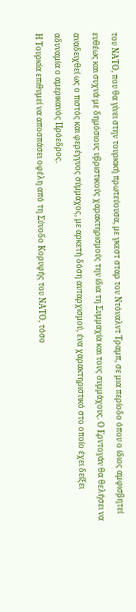του ΝΑΤΟ, που θα γίνει στην τουρκική πρωτεύουσα, με γκεστ σταρ τον Ντόναλντ Τραμπ, σε μια περίοδο όπου ο ίδιος αμφισβητεί ευθέως και συχνά με δημόσιους υβριστικούς χαρακτηρισμούς την ίδια τη Συμμαχία και τους συμμάχους. Ο Ερντογάν θα θελήσει να αναδειχθεί ως ο πιστός και φερέγγυος σύμμαχος, με αρκετή δόση αυταρχισμού, ένα χαρακτηριστικό στο οποίο έχει δείξει αδυναμία ο αμερικανός Πρόεδρος.
Η Τουρκία επιθυμεί να αποσπάσει οφέλη από τη Σύνοδο Κορυφής του ΝΑΤΟ, τόσο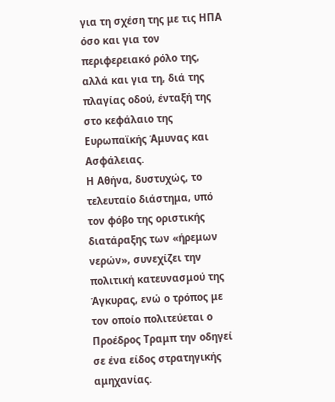για τη σχέση της με τις ΗΠΑ όσο και για τον περιφερειακό ρόλο της, αλλά και για τη, διά της πλαγίας οδού, ένταξή της στο κεφάλαιο της Ευρωπαϊκής Άμυνας και Ασφάλειας.
Η Αθήνα, δυστυχώς, το τελευταίο διάστημα, υπό τον φόβο της οριστικής διατάραξης των «ήρεμων νερών», συνεχίζει την πολιτική κατευνασμού της Άγκυρας, ενώ ο τρόπος με τον οποίο πολιτεύεται ο Προέδρος Τραμπ την οδηγεί σε ένα είδος στρατηγικής αμηχανίας.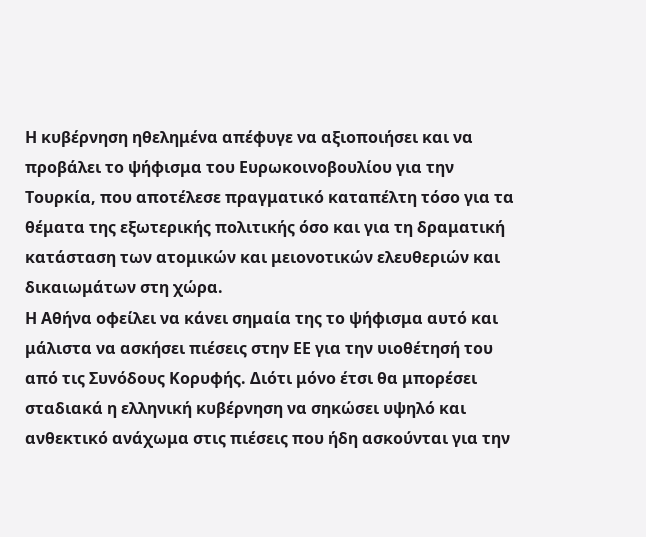Η κυβέρνηση ηθελημένα απέφυγε να αξιοποιήσει και να προβάλει το ψήφισμα του Ευρωκοινοβουλίου για την Τουρκία, που αποτέλεσε πραγματικό καταπέλτη τόσο για τα θέματα της εξωτερικής πολιτικής όσο και για τη δραματική κατάσταση των ατομικών και μειονοτικών ελευθεριών και δικαιωμάτων στη χώρα.
Η Αθήνα οφείλει να κάνει σημαία της το ψήφισμα αυτό και μάλιστα να ασκήσει πιέσεις στην ΕΕ για την υιοθέτησή του από τις Συνόδους Κορυφής. Διότι μόνο έτσι θα μπορέσει σταδιακά η ελληνική κυβέρνηση να σηκώσει υψηλό και ανθεκτικό ανάχωμα στις πιέσεις που ήδη ασκούνται για την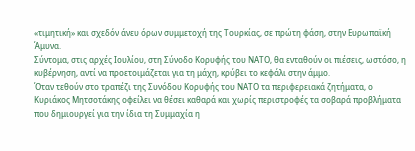«τιμητική» και σχεδόν άνευ όρων συμμετοχή της Τουρκίας, σε πρώτη φάση, στην Ευρωπαϊκή Άμυνα.
Σύντομα, στις αρχές Ιουλίου, στη Σύνοδο Κορυφής του ΝΑΤΟ, θα ενταθούν οι πιέσεις, ωστόσο, η κυβέρνηση, αντί να προετοιμάζεται για τη μάχη, κρύβει το κεφάλι στην άμμο.
Όταν τεθούν στο τραπέζι της Συνόδου Κορυφής του ΝΑΤΟ τα περιφερειακά ζητήματα, ο Κυριάκος Μητσοτάκης οφείλει να θέσει καθαρά και χωρίς περιστροφές τα σοβαρά προβλήματα που δημιουργεί για την ίδια τη Συμμαχία η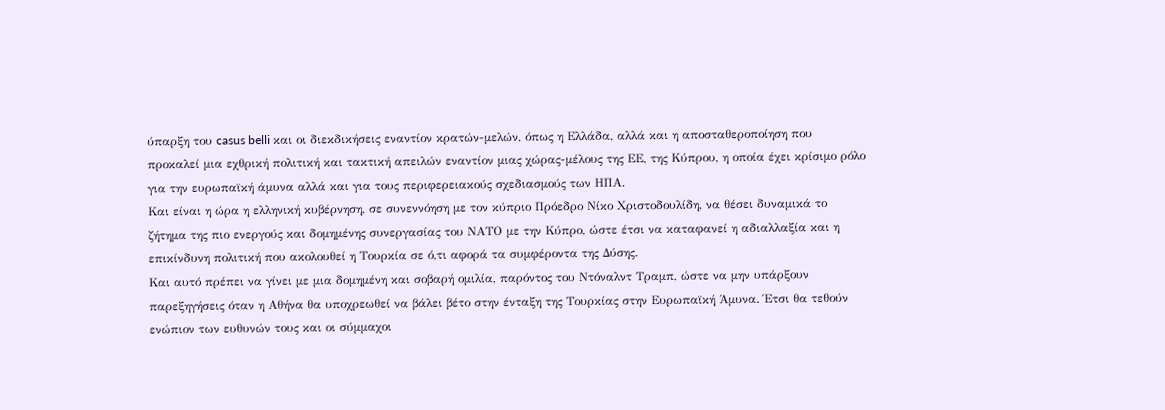ύπαρξη του casus belli και οι διεκδικήσεις εναντίον κρατών-μελών, όπως η Ελλάδα, αλλά και η αποσταθεροποίηση που προκαλεί μια εχθρική πολιτική και τακτική απειλών εναντίον μιας χώρας-μέλους της ΕΕ, της Κύπρου, η οποία έχει κρίσιμο ρόλο για την ευρωπαϊκή άμυνα αλλά και για τους περιφερειακούς σχεδιασμούς των ΗΠΑ.
Και είναι η ώρα η ελληνική κυβέρνηση, σε συνεννόηση με τον κύπριο Πρόεδρο Νίκο Χριστοδουλίδη, να θέσει δυναμικά το ζήτημα της πιο ενεργούς και δομημένης συνεργασίας του ΝΑΤΟ με την Κύπρο, ώστε έτσι να καταφανεί η αδιαλλαξία και η επικίνδυνη πολιτική που ακολουθεί η Τουρκία σε ό,τι αφορά τα συμφέροντα της Δύσης.
Και αυτό πρέπει να γίνει με μια δομημένη και σοβαρή ομιλία, παρόντος του Ντόναλντ Τραμπ, ώστε να μην υπάρξουν παρεξηγήσεις όταν η Αθήνα θα υποχρεωθεί να βάλει βέτο στην ένταξη της Τουρκίας στην Ευρωπαϊκή Άμυνα. Έτσι θα τεθούν ενώπιον των ευθυνών τους και οι σύμμαχοι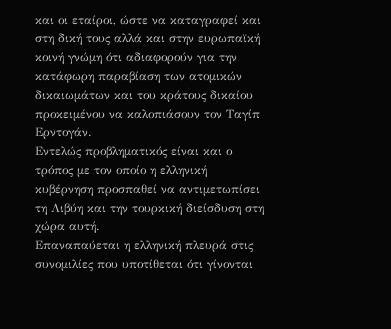και οι εταίροι, ώστε να καταγραφεί και στη δική τους αλλά και στην ευρωπαϊκή κοινή γνώμη ότι αδιαφορούν για την κατάφωρη παραβίαση των ατομικών δικαιωμάτων και του κράτους δικαίου προκειμένου να καλοπιάσουν τον Ταγίπ Ερντογάν.
Εντελώς προβληματικός είναι και ο τρόπος με τον οποίο η ελληνική κυβέρνηση προσπαθεί να αντιμετωπίσει τη Λιβύη και την τουρκική διείσδυση στη χώρα αυτή.
Επαναπαύεται η ελληνική πλευρά στις συνομιλίες που υποτίθεται ότι γίνονται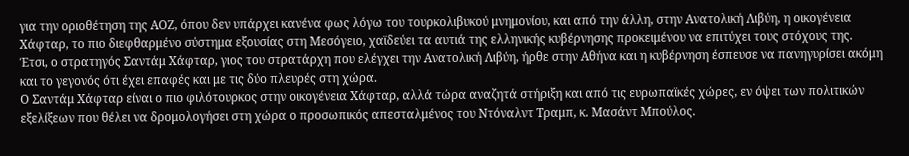για την οριοθέτηση της ΑΟΖ, όπου δεν υπάρχει κανένα φως λόγω του τουρκολιβυκού μνημονίου, και από την άλλη, στην Ανατολική Λιβύη, η οικογένεια Χάφταρ, το πιο διεφθαρμένο σύστημα εξουσίας στη Μεσόγειο, χαϊδεύει τα αυτιά της ελληνικής κυβέρνησης προκειμένου να επιτύχει τους στόχους της.
Έτσι, ο στρατηγός Σαντάμ Χάφταρ, γιος του στρατάρχη που ελέγχει την Ανατολική Λιβύη, ήρθε στην Αθήνα και η κυβέρνηση έσπευσε να πανηγυρίσει ακόμη και το γεγονός ότι έχει επαφές και με τις δύο πλευρές στη χώρα.
Ο Σαντάμ Χάφταρ είναι ο πιο φιλότουρκος στην οικογένεια Χάφταρ, αλλά τώρα αναζητά στήριξη και από τις ευρωπαϊκές χώρες, εν όψει των πολιτικών εξελίξεων που θέλει να δρομολογήσει στη χώρα ο προσωπικός απεσταλμένος του Ντόναλντ Τραμπ, κ. Μασάντ Μπούλος.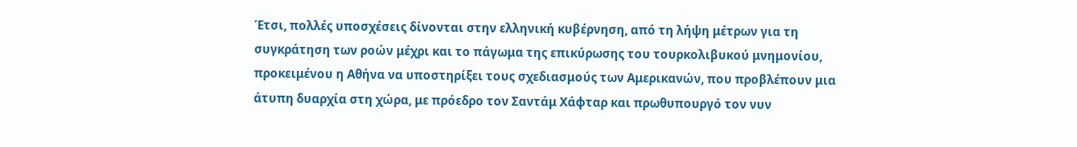Έτσι, πολλές υποσχέσεις δίνονται στην ελληνική κυβέρνηση, από τη λήψη μέτρων για τη συγκράτηση των ροών μέχρι και το πάγωμα της επικύρωσης του τουρκολιβυκού μνημονίου, προκειμένου η Αθήνα να υποστηρίξει τους σχεδιασμούς των Αμερικανών, που προβλέπουν μια άτυπη δυαρχία στη χώρα, με πρόεδρο τον Σαντάμ Χάφταρ και πρωθυπουργό τον νυν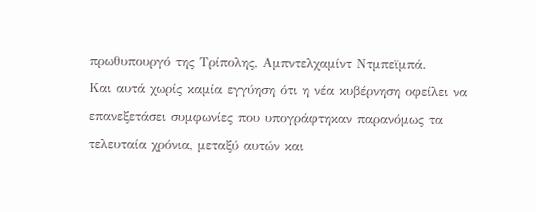πρωθυπουργό της Τρίπολης, Αμπντελχαμίντ Ντμπεϊμπά.
Και αυτά χωρίς καμία εγγύηση ότι η νέα κυβέρνηση οφείλει να επανεξετάσει συμφωνίες που υπογράφτηκαν παρανόμως τα τελευταία χρόνια, μεταξύ αυτών και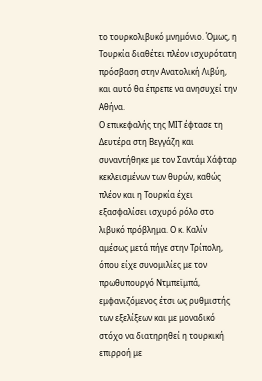το τουρκολιβυκό μνημόνιο. Όμως, η Τουρκία διαθέτει πλέον ισχυρότατη πρόσβαση στην Ανατολική Λιβύη, και αυτό θα έπρεπε να ανησυχεί την Αθήνα.
Ο επικεφαλής της ΜΙΤ έφτασε τη Δευτέρα στη Βεγγάζη και συναντήθηκε με τον Σαντάμ Χάφταρ κεκλεισμένων των θυρών, καθώς πλέον και η Τουρκία έχει εξασφαλίσει ισχυρό ρόλο στο λιβυκό πρόβλημα. Ο κ. Καλίν αμέσως μετά πήγε στην Τρίπολη, όπου είχε συνομιλίες με τον πρωθυπουργό Ντμπεϊμπά, εμφανιζόμενος έτσι ως ρυθμιστής των εξελίξεων και με μοναδικό στόχο να διατηρηθεί η τουρκική επιρροή με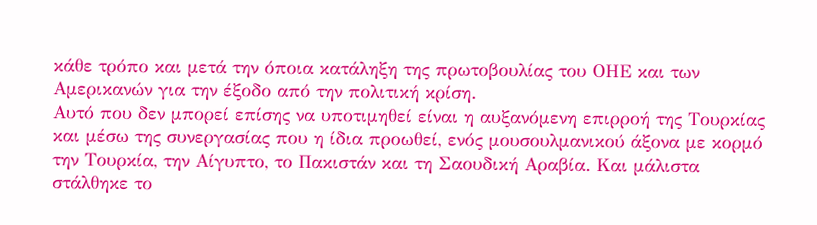κάθε τρόπο και μετά την όποια κατάληξη της πρωτοβουλίας του ΟΗΕ και των Αμερικανών για την έξοδο από την πολιτική κρίση.
Αυτό που δεν μπορεί επίσης να υποτιμηθεί είναι η αυξανόμενη επιρροή της Τουρκίας και μέσω της συνεργασίας που η ίδια προωθεί, ενός μουσουλμανικού άξονα με κορμό την Τουρκία, την Αίγυπτο, το Πακιστάν και τη Σαουδική Αραβία. Και μάλιστα στάλθηκε το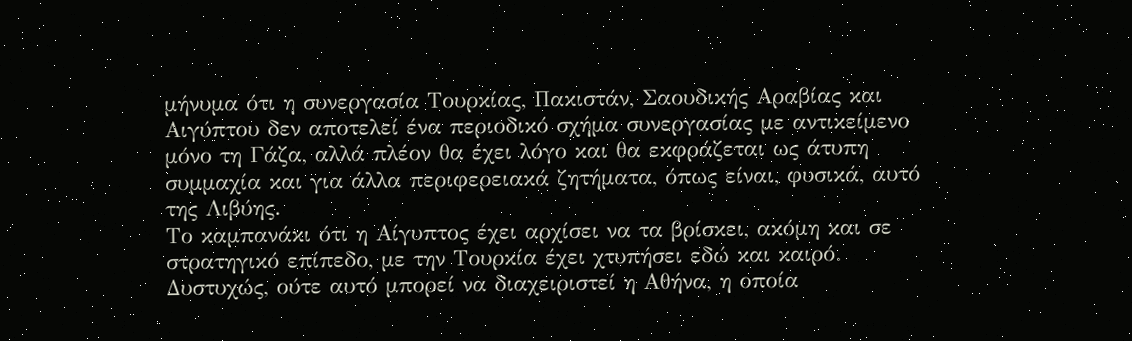μήνυμα ότι η συνεργασία Τουρκίας, Πακιστάν, Σαουδικής Αραβίας και Αιγύπτου δεν αποτελεί ένα περιοδικό σχήμα συνεργασίας με αντικείμενο μόνο τη Γάζα, αλλά πλέον θα έχει λόγο και θα εκφράζεται ως άτυπη συμμαχία και για άλλα περιφερειακά ζητήματα, όπως είναι, φυσικά, αυτό της Λιβύης.
Το καμπανάκι ότι η Αίγυπτος έχει αρχίσει να τα βρίσκει, ακόμη και σε στρατηγικό επίπεδο, με την Τουρκία έχει χτυπήσει εδώ και καιρό. Δυστυχώς, ούτε αυτό μπορεί να διαχειριστεί η Αθήνα, η οποία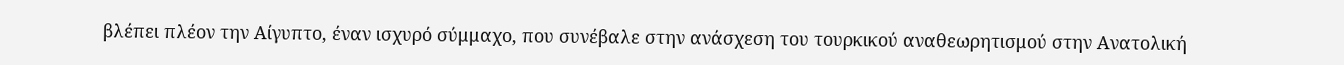βλέπει πλέον την Αίγυπτο, έναν ισχυρό σύμμαχο, που συνέβαλε στην ανάσχεση του τουρκικού αναθεωρητισμού στην Ανατολική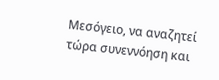Μεσόγειο, να αναζητεί τώρα συνεννόηση και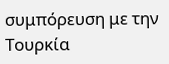συμπόρευση με την Τουρκία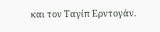και τον Ταγίπ Ερντογάν.